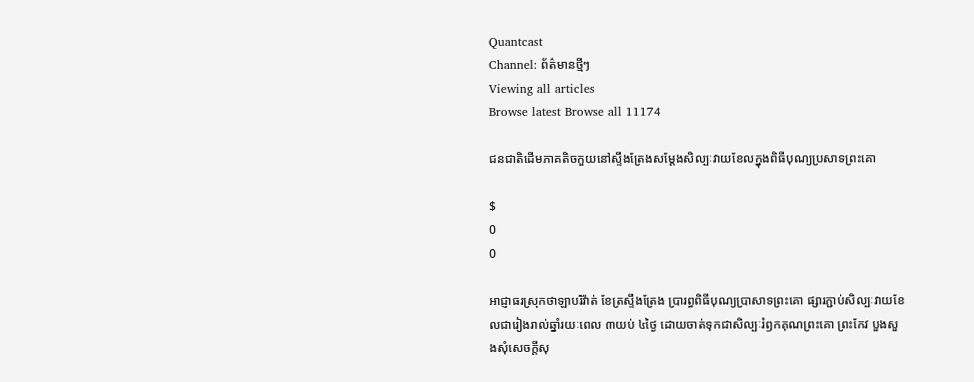Quantcast
Channel: ព័ត៌មានថ្មីៗ
Viewing all articles
Browse latest Browse all 11174

ជនជាតិដើមភាគតិចកួយនៅស្ទឹងត្រែងសម្ដែងសិល្បៈវាយខែលក្នុងពិធីបុណ្យប្រសាទព្រះគោ

$
0
0

អាជ្ញាធរស្រុកថាឡាបរិវ៉ាត់ ខែត្រស្ទឹងត្រែង ប្រារព្ធពិធីបុណ្យប្រាសាទព្រះគោ ផ្សារភ្ជាប់សិល្បៈវាយខែលជារៀងរាល់ឆ្នាំរយៈពេល ៣យប់ ៤ថ្ងៃ ដោយចាត់ទុកជាសិល្បៈរំឭកគុណព្រះគោ ព្រះកែវ បួងសួងសុំសេចក្ដីសុ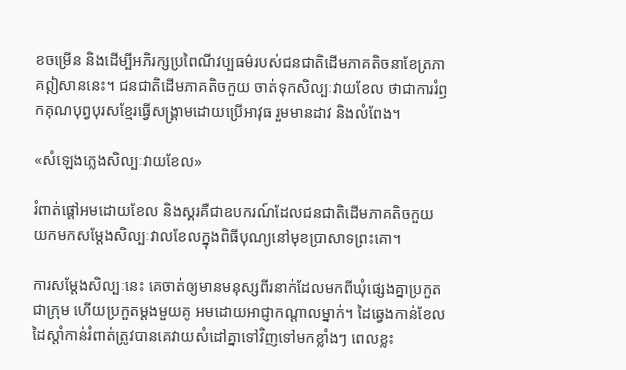ខចម្រើន និងដើម្បីអភិរក្សប្រពៃណីវប្បធម៌របស់ជនជាតិដើមភាគតិចនាខែត្រភាគឦសាននេះ។ ជនជាតិដើមភាគតិចកួយ ចាត់ទុកសិល្បៈវាយខែល ថាជាការរំឭកគុណបុព្វបុរសខ្មែរធ្វើសង្គ្រាមដោយប្រើអាវុធ រួមមានដាវ និងលំពែង។

«សំឡេងភ្លេងសិល្បៈវាយខែល»

រំពាត់ផ្ដៅអមដោយខែល និងស្គរគឺជាឧបករណ៍ដែលជនជាតិដើមភាគតិចកួយ យកមកសម្ដែងសិល្បៈវាលខែលក្នុងពិធីបុណ្យនៅមុខប្រាសាទព្រះគោ។

ការសម្ដែងសិល្បៈនេះ គេចាត់ឲ្យមានមនុស្សពីរនាក់ដែលមកពីឃុំផ្សេងគ្នាប្រកួតជាក្រុម ហើយប្រកួតម្ដងមួយគូ អមដោយអាជ្ញាកណ្ដាលម្នាក់។ ដៃឆ្វេងកាន់ខែល ដៃស្ដាំកាន់រំពាត់ត្រូវបានគេវាយសំដៅគ្នាទៅវិញទៅមកខ្លាំងៗ ពេលខ្លះ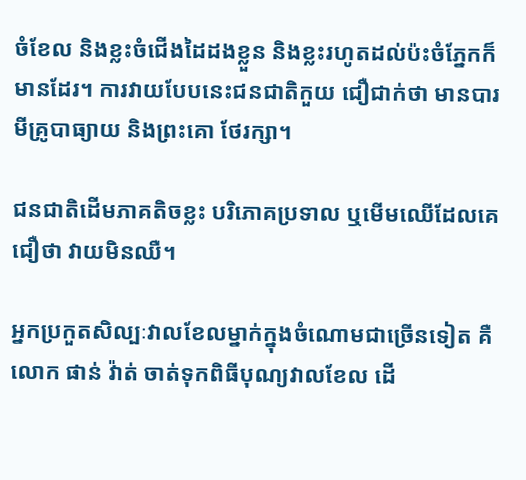ចំខែល និងខ្លះចំជើងដៃដងខ្លួន និងខ្លះរហូតដល់ប៉ះចំភ្នែកក៏មានដែរ។ ការវាយបែបនេះជនជាតិកួយ ជឿជាក់ថា មានបារមីគ្រូបាធ្យាយ និងព្រះគោ ថែរក្សា។

ជនជាតិដើមភាគតិចខ្លះ បរិភោគប្រទាល ឬមើមឈើដែលគេជឿថា វាយមិនឈឺ។

អ្នកប្រកួតសិល្បៈវាលខែលម្នាក់ក្នុងចំណោមជាច្រើនទៀត គឺលោក ផាន់ វ៉ាត់ ចាត់ទុកពិធីបុណ្យវាលខែល ដើ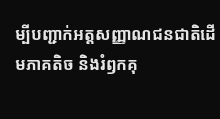ម្បីបញ្ជាក់អត្តសញ្ញាណជនជាតិដើមភាគតិច និងរំឭកគុ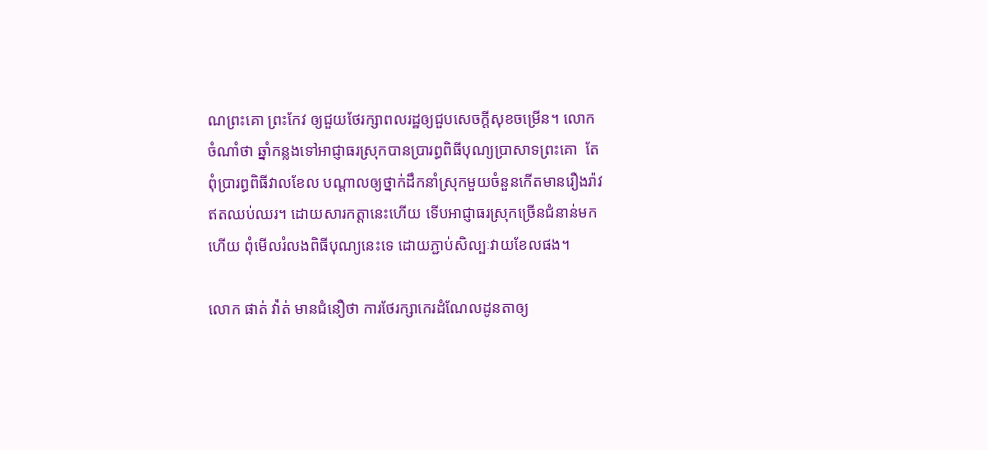ណព្រះគោ ព្រះកែវ ឲ្យជួយថែរក្សាពលរដ្ឋឲ្យជួបសេចក្ដីសុខចម្រើន។ លោកចំណាំថា ឆ្នាំកន្លងទៅអាជ្ញាធរស្រុកបានប្រារព្ធពិធីបុណ្យប្រាសាទព្រះគោ  តែពុំប្រារព្ធពិធីវាលខែល បណ្ដាលឲ្យថ្នាក់ដឹកនាំស្រុកមួយចំនួនកើតមានរឿងរ៉ាវឥតឈប់ឈរ។ ដោយសារកត្តានេះហើយ ទើបអាជ្ញាធរស្រុកច្រើនជំនាន់មកហើយ ពុំមើលរំលងពិធីបុណ្យនេះទេ ដោយភ្ជាប់សិល្បៈវាយខែលផង។

លោក ផាត់ វ៉ា់ត់ មានជំនឿថា ការថែរក្សាកេរដំណែលដូនតាឲ្យ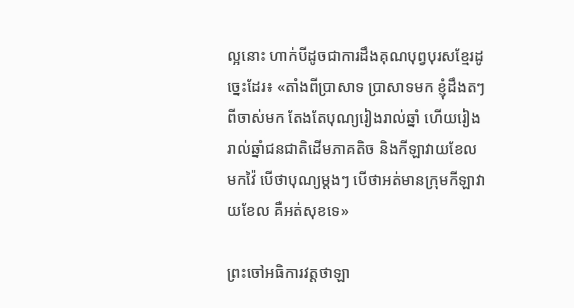ល្អនោះ ហាក់បីដូចជាការដឹងគុណបុព្វបុរសខ្មែរដូច្នេះដែរ៖ «តាំងពីប្រាសាទ ប្រាសាទមក ខ្ញុំដឹងតៗពីចាស់មក តែងតែបុណ្យរៀងរាល់ឆ្នាំ ហើយរៀងរាល់ឆ្នាំជនជាតិដើមភាគតិច និងកីឡាវាយខែល មកវ៉ៃ បើថាបុណ្យម្ដងៗ បើថាអត់មានក្រុមកីឡាវាយខែល គឺអត់សុខទេ»

ព្រះចៅអធិការវត្តថាឡា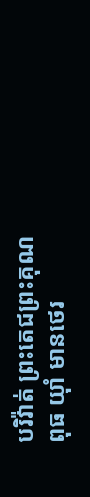បរិវ៉ាត់ ព្រះតេជព្រះគុណ ពុធ យ៉ាំ មានថេរ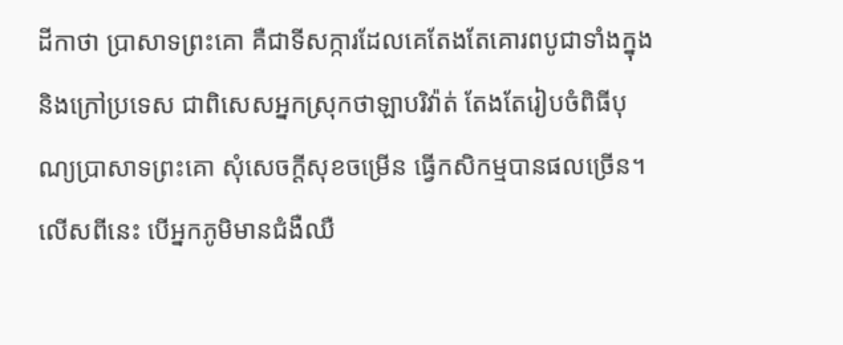ដីកាថា ប្រាសាទព្រះគោ គឺជាទីសក្ការដែលគេតែងតែគោរពបូជាទាំងក្នុង និងក្រៅប្រទេស ជាពិសេសអ្នកស្រុកថាឡាបរិវ៉ាត់ តែងតែរៀបចំពិធីបុណ្យប្រាសាទព្រះគោ សុំសេចក្ដីសុខចម្រើន ធ្វើកសិកម្មបានផលច្រើន។ លើសពីនេះ បើអ្នកភូមិមានជំងឺឈឺ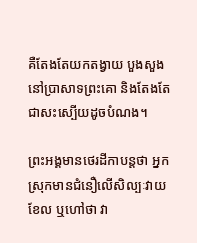គឺតែងតែយកតង្វាយ បួងសួងនៅប្រាសាទព្រះគោ និងតែងតែជាសះស្បើយដូចបំណង។

ព្រះអង្គមានថេរដីកាបន្តថា អ្នកស្រុកមានជំនឿលើសិល្បៈវាយខែល ឬហៅថា វា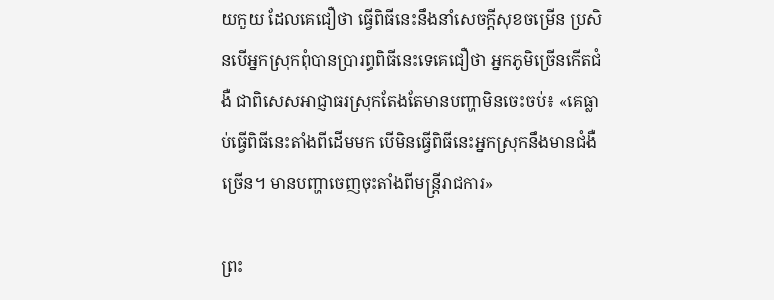យកួយ ដែលគេជឿថា ធ្វើពិធីនេះនឹងនាំសេចក្ដីសុខចម្រើន ប្រសិនបើអ្នកស្រុកពុំបានប្រារព្ធពិធីនេះទេគេជឿថា អ្នកភូមិច្រើនកើតជំងឺ ជាពិសេសអាជ្ញាធរស្រុកតែងតែមានបញ្ហាមិនចេះចប់៖ «គេធ្លាប់ធ្វើពិធីនេះតាំងពីដើមមក បើមិនធ្វើពិធីនេះអ្នកស្រុកនឹងមានជំងឺច្រើន។ មានបញ្ហាចេញចុះតាំងពីមន្ត្រីរាជការ»

ព្រះ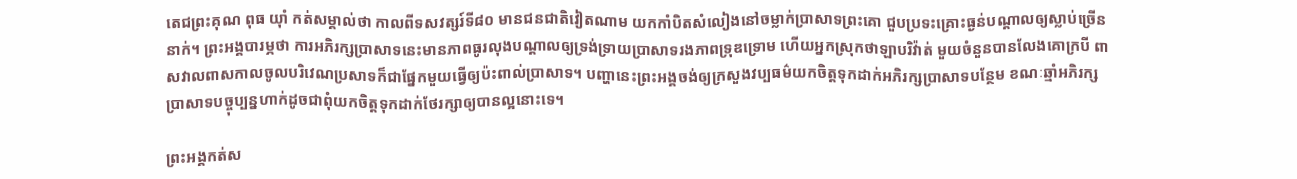តេជព្រះគុណ ពុធ យ៉ាំ កត់សម្គាល់ថា កាលពីទសវត្សរ៍ទី៨០ មានជនជាតិវៀតណាម យកកាំបិតសំលៀងនៅចម្លាក់ប្រាសាទព្រះគោ ជួបប្រទះគ្រោះធ្ងន់បណ្ដាលឲ្យស្លាប់ច្រើននាក់។ ព្រះអង្គបារម្ភថា ការអភិរក្សប្រាសាទនេះមានភាពធូរលុងបណ្ដាលឲ្យទ្រង់ទ្រាយប្រាសាទរងភាពទ្រុឌទ្រោម ហើយអ្នកស្រុកថាឡាបរិវ៉ាត់ មួយចំនួនបានលែងគោក្របី ពាសវាលពាសកាលចូលបរិវេណប្រសាទក៏ជាផ្នែកមួយធ្វើឲ្យប៉ះពាល់ប្រាសាទ។ បញ្ហានេះព្រះអង្គចង់ឲ្យក្រសួងវប្បធម៌យកចិត្តទុកដាក់អភិរក្សប្រាសាទបន្ថែម ខណៈឆ្មាំអភិរក្សប្រាសាទបច្ចុប្បន្នហាក់ដូចជាពុំយកចិត្តទុកដាក់ថែរក្សាឲ្យបានល្អនោះទេ។

ព្រះអង្គកត់ស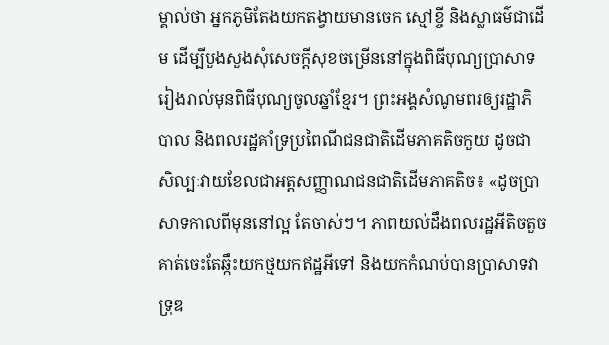ម្គាល់ថា អ្នកភូមិតែងយកតង្វាយមានចេក ស្មៅខ្ចី និងស្លាធម៌ជាដើម ដើម្បីបួងសួងសុំសេចក្ដីសុខចម្រើននៅក្នុងពិធីបុណ្យប្រាសាទរៀងរាល់មុនពិធីបុណ្យចូលឆ្នាំខ្មែរ។ ព្រះអង្គសំណូមពរឲ្យរដ្ឋាភិបាល និងពលរដ្ឋគាំទ្រប្រពៃណីជនជាតិដើមភាគតិចកួយ ដូចជាសិល្បៈវាយខែលជាអត្តសញ្ញាណជនជាតិដើមភាគតិច៖ «ដូចប្រាសាទកាលពីមុននៅល្អ តែចាស់ៗ។ ភាពយល់ដឹងពលរដ្ឋអីតិចតួច គាត់ចេះតែឆ្កឹះយកថ្មយកឥដ្ឋអីទៅ និងយកកំណប់បានប្រាសាទវាទ្រុឌ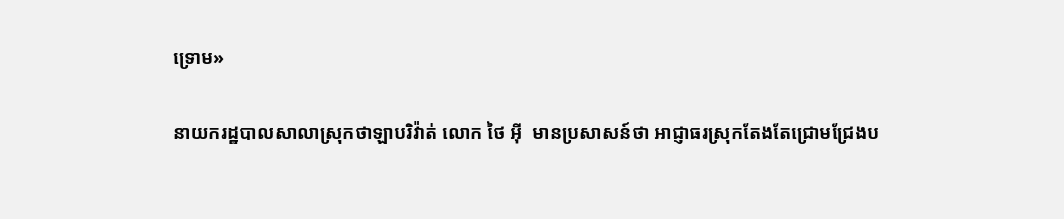ទ្រោម»

នាយករដ្ឋបាលសាលាស្រុកថាឡាបរិវ៉ាត់ លោក ថៃ អ៊ី  មានប្រសាសន៍ថា អាជ្ញាធរស្រុកតែងតែជ្រោមជ្រែងប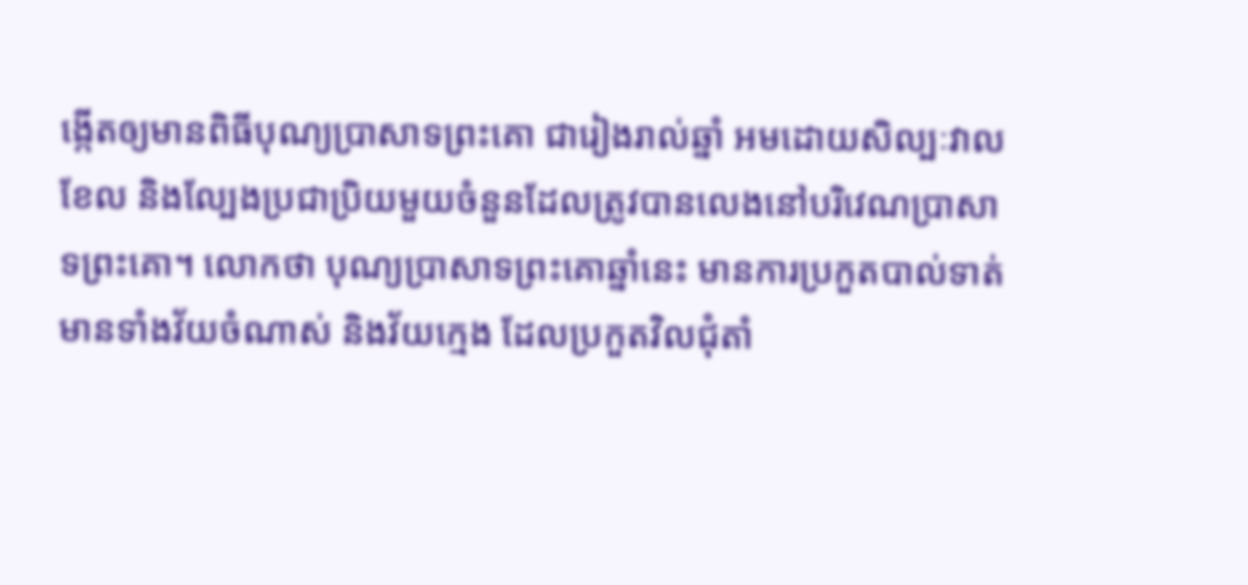ង្កើតឲ្យមានពិធីបុណ្យប្រាសាទព្រះគោ ជារៀងរាល់ឆ្នាំ អមដោយសិល្បៈវាលខែល និងល្បែងប្រជាប្រិយមួយចំនួនដែលត្រូវបានលេងនៅបរិវេណប្រាសាទព្រះគោ។ លោកថា បុណ្យប្រាសាទព្រះគោឆ្នាំនេះ មានការប្រកួតបាល់ទាត់ មានទាំងវ័យចំណាស់ និងវ័យក្មេង ដែលប្រកួតវិលជុំតាំ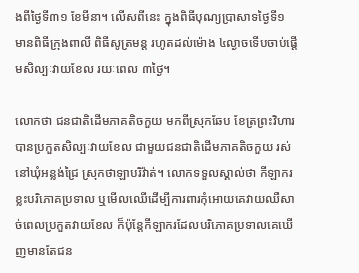ងពីថ្ងៃទី៣១ ខែមីនា។ លើសពីនេះ ក្នុងពិធីបុណ្យប្រាសាទថ្ងៃទី១ មានពិធីក្រុងពាលី ពិធីសូត្រមន្ត រហូតដល់ម៉ោង ៤ល្ងាចទើបចាប់ផ្ដើមសិល្បៈវាយខែល រយៈពេល ៣ថ្ងៃ។

លោកថា ជនជាតិដើមភាគតិចកួយ មកពីស្រុកឆែប ខែត្រព្រះវិហារ បានប្រកួតសិល្បៈវាយខែល ជាមួយជនជាតិដើមភាគតិចកួយ រស់នៅឃុំអន្លង់ជ្រៃ ស្រុកថាឡាបរិវ៉ាត់។ លោកទទួលស្គាល់ថា កីឡាករខ្លះបរិភោគប្រទាល ឬមើលឈើដើម្បីការពារកុំអោយគេវាយឈឺសាច់ពេលប្រកួតវាយខែល ក៏ប៉ុន្តែកីឡាករដែលបរិភោគប្រទាលគេឃើញមានតែជន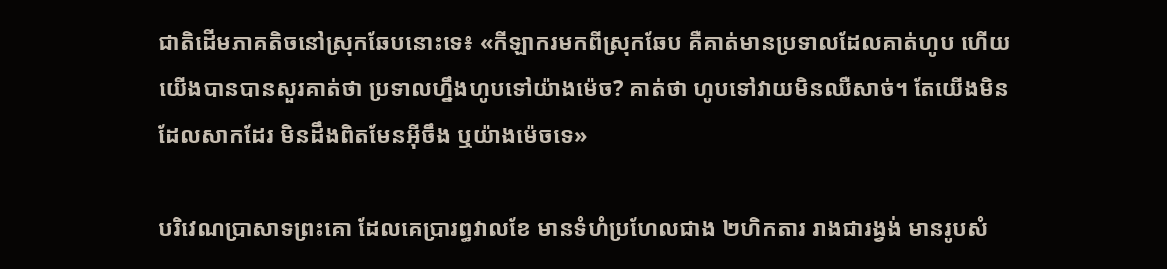ជាតិដើមភាគតិចនៅស្រុកឆែបនោះទេ៖ «កីឡាករមកពីស្រុកឆែប គឺគាត់មានប្រទាលដែលគាត់ហូប ហើយយើងបានបានសួរគាត់ថា ប្រទាលហ្នឹងហូបទៅយ៉ាងម៉េច? គាត់ថា ហូបទៅវាយមិនឈឺសាច់។ តែយើងមិនដែលសាកដែរ មិនដឹងពិតមែនអ៊ីចឹង ឬយ៉ាងម៉េចទេ»

បរិវេណប្រាសាទព្រះគោ ដែលគេប្រារព្ធវាលខែ មានទំហំប្រហែលជាង ២ហិកតារ រាងជារង្វង់ មានរូបសំ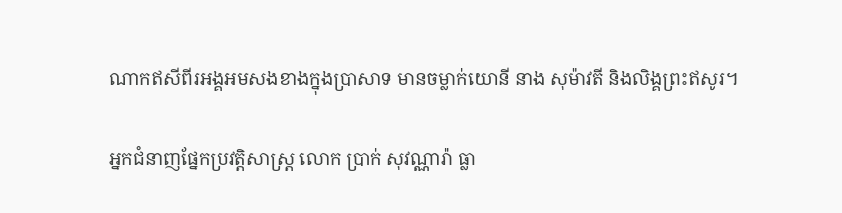ណាកឥសីពីរអង្គអមសងខាងក្នុងប្រាសាទ មានចម្លាក់យោនី នាង សុម៉ាវតី និងលិង្គព្រះឥសូរ។

អ្នកជំនាញផ្នែកប្រវត្តិសាស្ត្រ លោក ប្រាក់ សុវណ្ណារ៉ា ធ្លា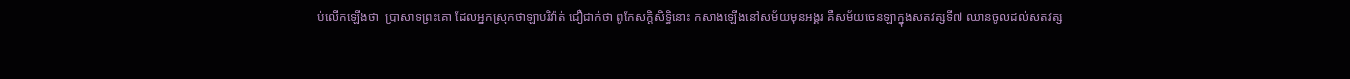ប់លើកឡើងថា  ប្រាសាទព្រះគោ ដែលអ្នកស្រុកថាឡាបរិវ៉ាត់ ជឿជាក់ថា ពូកែសក្ដិសិទ្ធិនោះ កសាងឡើងនៅសម័យមុនអង្គរ គឺសម័យចេនឡាក្នុងសតវត្សទី៧ ឈានចូលដល់សតវត្ស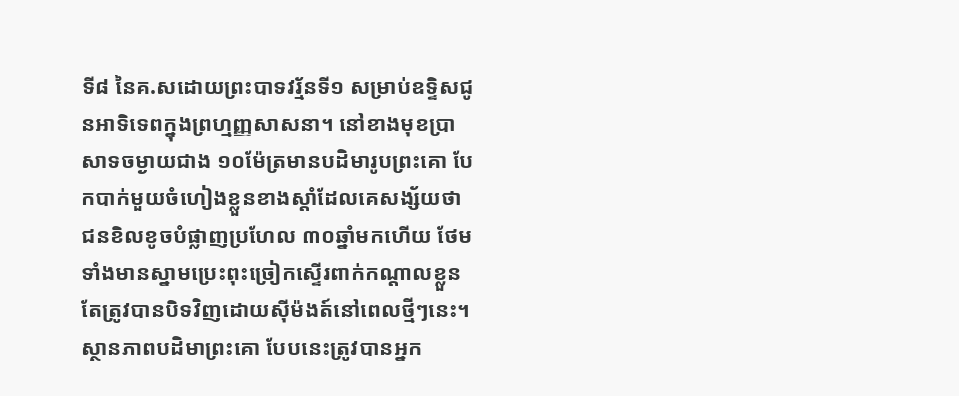ទី៨ នៃគ.សដោយព្រះបាទវរ្ម័នទី១ សម្រាប់ឧទ្ទិសជូនអាទិទេពក្នុងព្រហ្មញ្ញសាសនា។ នៅខាងមុខប្រាសាទចម្ងាយជាង ១០ម៉ែត្រមានបដិមារូបព្រះគោ បែកបាក់មួយចំហៀងខ្លួនខាងស្ដាំដែលគេសង្ស័យថា ជនខិលខូចបំផ្លាញប្រហែល ៣០ឆ្នាំមកហើយ ថែមទាំងមានស្នាមប្រេះពុះច្រៀកស្ទើរពាក់កណ្ដាលខ្លួន តែត្រូវបានបិទវិញដោយស៊ីម៉ងត៍នៅពេលថ្មីៗនេះ។ ស្ថានភាពបដិមាព្រះគោ បែបនេះត្រូវបានអ្នក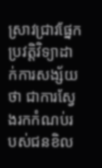ស្រាវជ្រាវផ្នែកប្រវត្តិវិទ្យាដាក់ការសង្ស័យថា ជាការស្វែងរកកំណប់របស់ជនខិល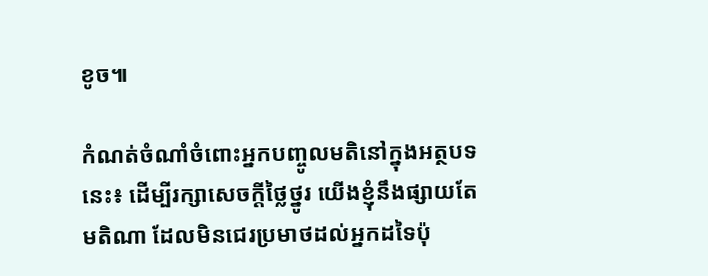ខូច៕

កំណត់ចំណាំចំពោះអ្នកបញ្ចូលមតិនៅក្នុងអត្ថបទនេះ៖ ដើម្បីរក្សាសេចក្ដីថ្លៃថ្នូរ យើងខ្ញុំនឹងផ្សាយតែមតិណា ដែលមិនជេរប្រមាថដល់អ្នកដទៃប៉ុ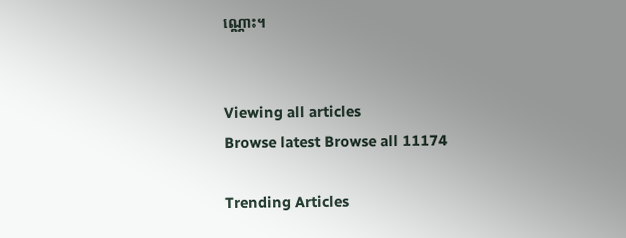ណ្ណោះ។


Viewing all articles
Browse latest Browse all 11174

Trending Articles